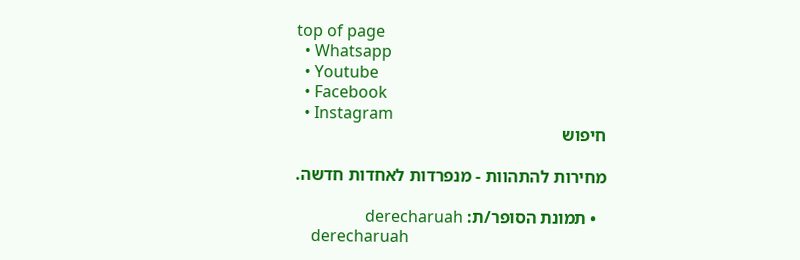top of page
  • Whatsapp
  • Youtube
  • Facebook
  • Instagram
חיפוש

מחירות להתהוות - מנפרדות לאחדות חדשה.

  • תמונת הסופר/ת: derecharuah
    derecharuah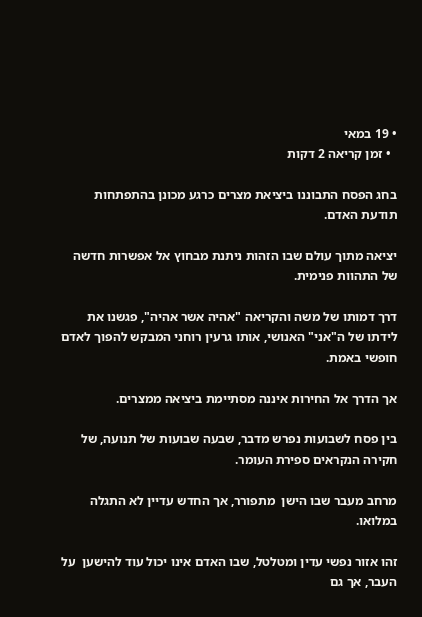• 19 במאי
  • זמן קריאה 2 דקות

בחג הפסח התבוננו ביציאת מצרים כרגע מכונן בהתפתחות תודעת האדם.

יציאה מתוך עולם שבו הזהות ניתנת מבחוץ אל אפשרות חדשה של התהוות פנימית.

דרך דמותו של משה והקריאה "אהיה אשר אהיה", פגשנו את לידתו של ה"אני" האנושי, אותו גרעין רוחני המבקש להפוך לאדם חופשי באמת.

אך הדרך אל החירות איננה מסתיימת ביציאה ממצרים.

בין פסח לשבועות נפרש מדבר, שבעה שבועות של תנועה, של חקירה הנקראים ספירת העומר.

מרחב מעבר שבו הישן  מתפורר, אך החדש עדיין לא התגלה במלואו.

זהו אזור נפשי עדין ומטלטל, שבו האדם אינו יכול עוד להישען  על העבר, אך גם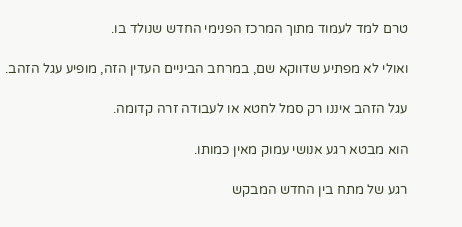טרם למד לעמוד מתוך המרכז הפנימי החדש שנולד בו.

ואולי לא מפתיע שדווקא שם, במרחב הביניים העדין הזה, מופיע עגל הזהב.

עגל הזהב איננו רק סמל לחטא או לעבודה זרה קדומה.

הוא מבטא רגע אנושי עמוק מאין כמותו.

רגע של מתח בין החדש המבקש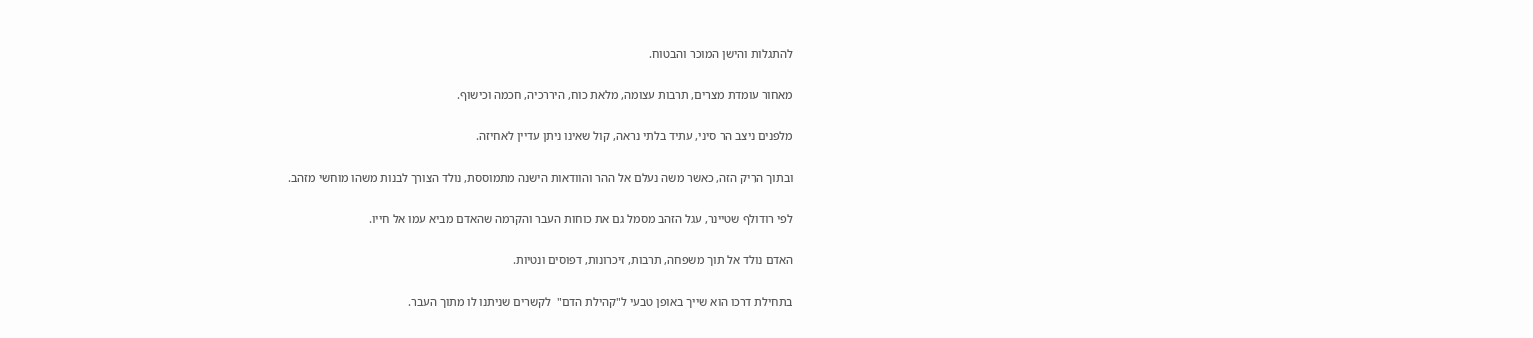להתגלות והישן המוכר והבטוח.

מאחור עומדת מצרים, תרבות עצומה, מלאת כוח, היררכיה, חכמה וכישוף.

מלפנים ניצב הר סיני, עתיד בלתי נראה, קול שאינו ניתן עדיין לאחיזה.

ובתוך הרִיק הזה, כאשר משה נעלם אל ההר והוודאות הישנה מתמוססת, נולד הצורך לבנות משהו מוחשי מזהב.

לפי רודולף שטיינר, עגל הזהב מסמל גם את כוחות העבר והקרמה שהאדם מביא עמו אל חייו.

האדם נולד אל תוך משפחה, תרבות, זיכרונות, דפוסים ונטיות.

בתחילת דרכו הוא שייך באופן טבעי ל"קהילת הדם"  לקשרים שניתנו לו מתוך העבר.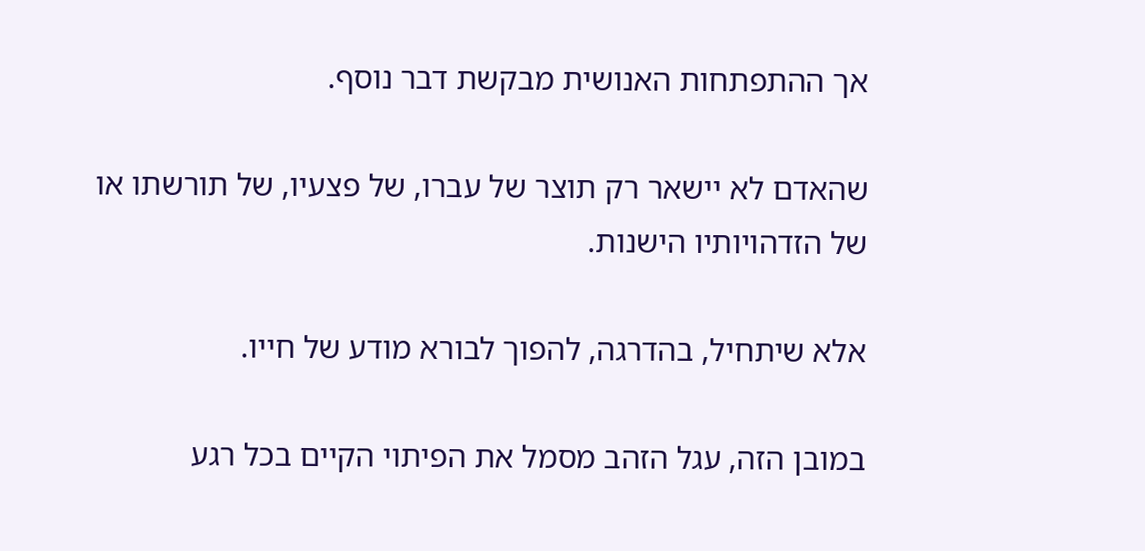אך ההתפתחות האנושית מבקשת דבר נוסף.

שהאדם לא יישאר רק תוצר של עברו, של פצעיו, של תורשתו או של הזדהויותיו הישנות.

אלא שיתחיל, בהדרגה, להפוך לבורא מודע של חייו.

במובן הזה, עגל הזהב מסמל את הפיתוי הקיים בכל רגע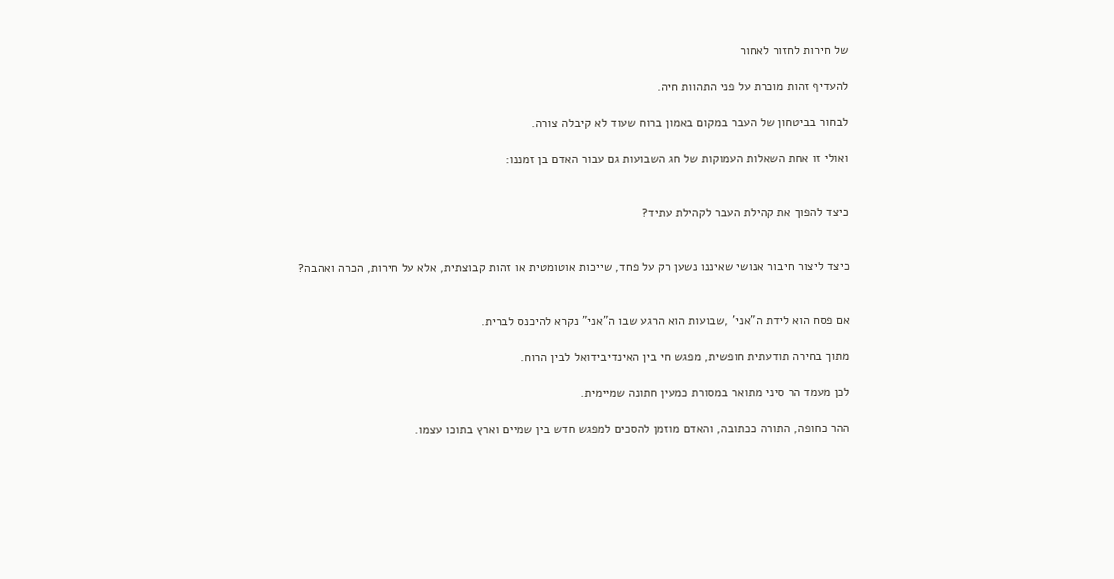של חירות לחזור לאחור

להעדיף זהות מוכרת על פני התהוות חיה.

לבחור בביטחון של העבר במקום באמון ברוח שעוד לא קיבלה צורה.

ואולי זו אחת השאלות העמוקות של חג השבועות גם עבור האדם בן זמננו:


כיצד להפוך את קהילת העבר לקהילת עתיד?


כיצד ליצור חיבור אנושי שאיננו נשען רק על פחד, שייכות אוטומטית או זהות קבוצתית, אלא על חירות, הכרה ואהבה?


אם פסח הוא לידת ה"אני' ,שבועות הוא הרגע שבו ה"אני" נקרא להיכנס לברית.

מתוך בחירה תודעתית חופשית, מפגש חי בין האינדיבידואל לבין הרוח.

לכן מעמד הר סיני מתואר במסורת כמעין חתונה שמיימית.

ההר כחופה, התורה ככתובה, והאדם מוזמן להסכים למפגש חדש בין שמיים וארץ בתוכו עצמו.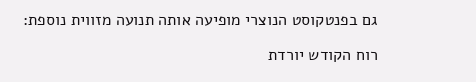גם בפנטקוסט הנוצרי מופיעה אותה תנועה מזווית נוספת:

רוח הקודש יורדת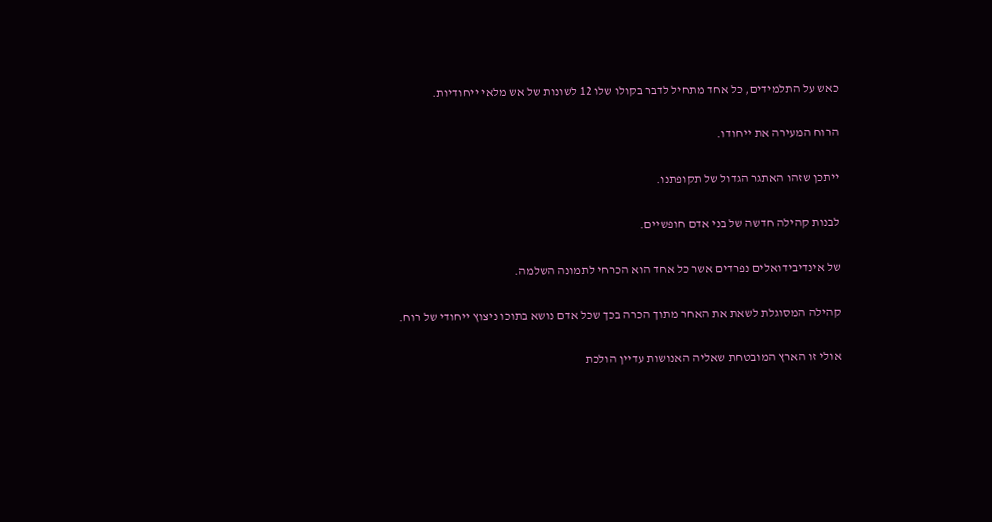כאש על התלמידים, כל אחד מתחיל לדבר בקולו שלו 12 לשונות של אש מלאי ייחודיות.

הרוח המעירה את ייחודו.

ייתכן שזהו האתגר הגדול של תקופתנו.

לבנות קהילה חדשה של בני אדם חופשיים.

של אינדיבידואלים נפרדים אשר כל אחד הוא הכרחי לתמונה השלמה.

קהילה המסוגלת לשאת את האחר מתוך הכרה בכך שכל אדם נושא בתוכו ניצוץ ייחודי של רוח.

אולי זו הארץ המובטחת שאליה האנושות עדיין הולכת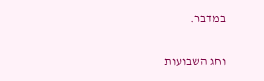במדבר.

וחג השבועות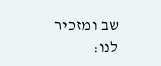שב ומזכיר לנו: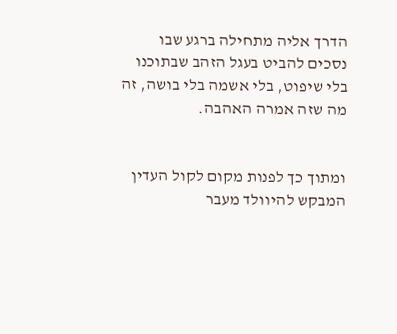הדרך אליה מתחילה ברגע שבו נסכים להביט בעגל הזהב שבתוכנו בלי שיפוט, בלי אשמה בלי בושה, זה מה שזה אמרה האהבה.


ומתוך כך לפנות מקום לקול העדין המבקש להיוולד מעבר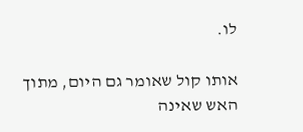לו.

אותו קול שאומר גם היום, מתוך האש שאינה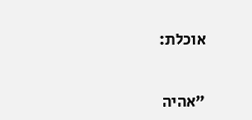אוכלת:


"אהיה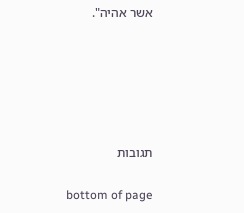אשר אהיה".









תגובות


bottom of page